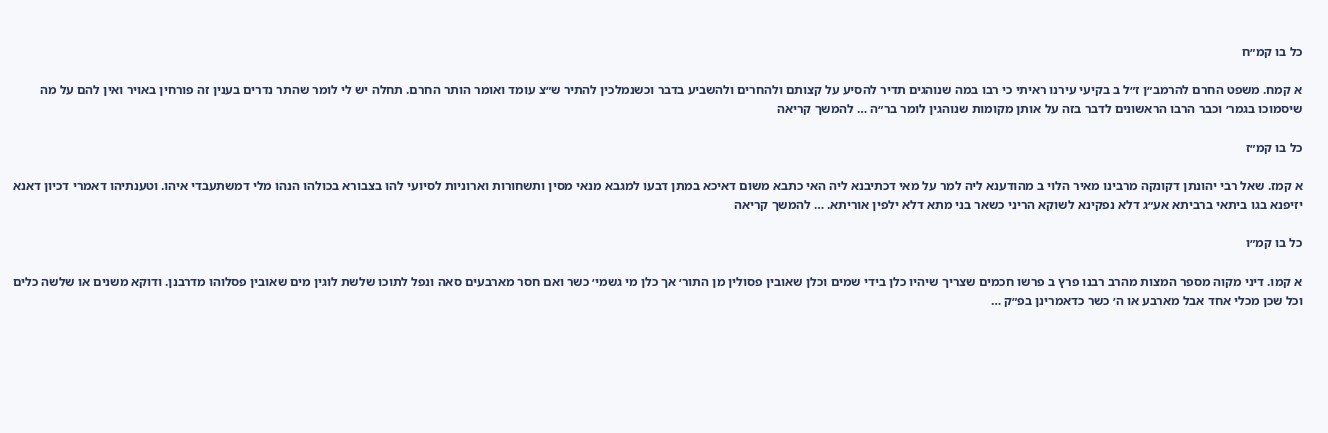כל בו קמ״ח

א קמח. משפט החרם להרמב״ן ז״ל ב בקיעי עירנו ראיתי כי רבו במה שנוהגים תדיר להסיע על קצותם ולהחרים ולהשביע בדבר וכשנמלכין להתיר ש״צ עומד ואומר הותר החרם. תחלה יש לי לומר שהתר נדרים בענין זה פורחין באויר ואין להם על מה שיסמוכו בגמר׳ וכבר הרבו הראשונים לדבר בזה על אותן מקומות שנוהגין לומר בר״ה … להמשך קריאה

כל בו קמ״ז

א קמז. שאל רבי יהונתן דקונקה מרבינו מאיר הלוי ב מהודענא ליה למר על מאי דכתיבנא ליה האי כתבא משום דאיכא במתן דבעו למגבא מנאי מסין ותשחורות וארוניות לסיועי להו בצבורא בכולהו הנהו מלי דמשתעבדי איהו. וטענתיהו דאמרי דכיון דאנא יזיפנא בגו ביתאי ברביתא אע״ג דלא נפקינא לשוקא הריני כשאר בני מתא דלא ילפין אוריתא. … להמשך קריאה

כל בו קמ״ו

א קמו. דיני מקוה מספר המצות מהרב רבנו פרץ ב פרשו חכמים שצריך שיהיו כלן בידי שמים וכלן שאובין פסולין מן התור׳ אך כלן מי גשמי׳ כשר ואם חסר מארבעים סאה ונפל לתוכו שלשת לוגין מים שאובין פסלוהו מדרבנן. ודוקא משנים או שלשה כלים וכל שכן מכלי אחד אבל מארבע או ה׳ כשר כדאמרינן בפ״ק …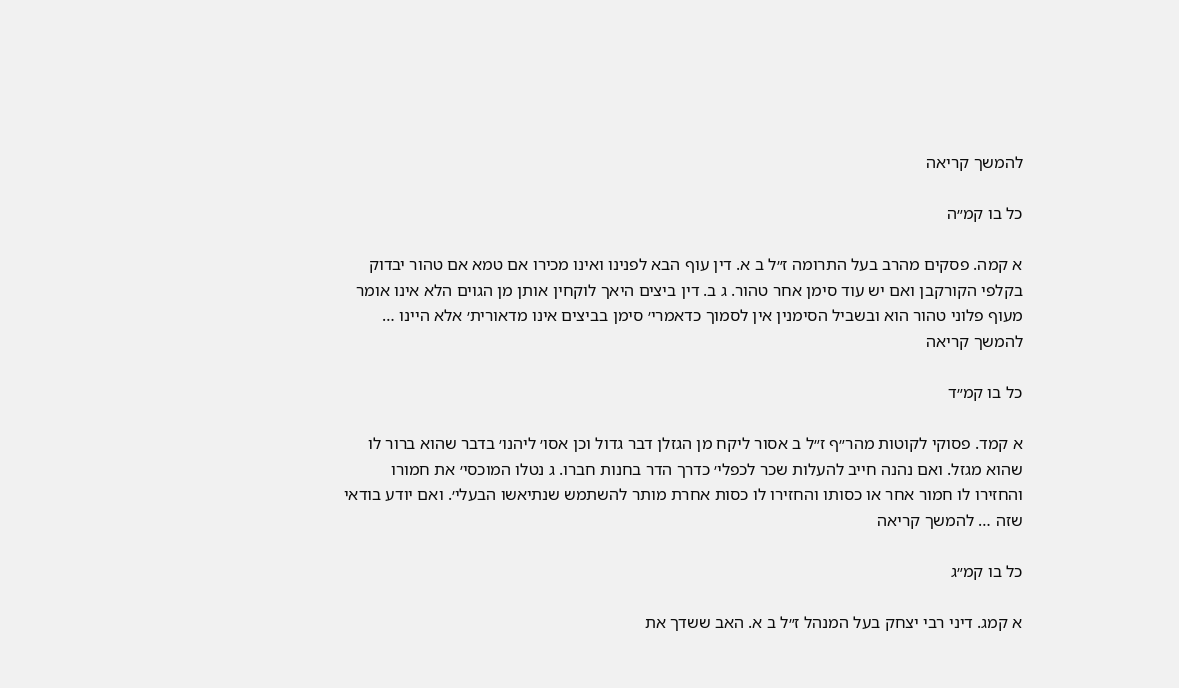להמשך קריאה

כל בו קמ״ה

א קמה. פסקים מהרב בעל התרומה ז״ל ב א. דין עוף הבא לפנינו ואינו מכירו אם טמא אם טהור יבדוק בקלפי הקורקבן ואם יש עוד סימן אחר טהור. ג ב. דין ביצים היאך לוקחין אותן מן הגוים הלא אינו אומר מעוף פלוני טהור הוא ובשביל הסימנין אין לסמוך כדאמרי׳ סימן בביצים אינו מדאורית׳ אלא היינו … להמשך קריאה

כל בו קמ״ד

א קמד. פסוקי לקוטות מהר״ף ז״ל ב אסור ליקח מן הגזלן דבר גדול וכן אסו׳ ליהנו׳ בדבר שהוא ברור לו שהוא מגזל. ואם נהנה חייב להעלות שכר לכפלי׳ כדרך הדר בחנות חברו. ג נטלו המוכסי׳ את חמורו והחזירו לו חמור אחר או כסותו והחזירו לו כסות אחרת מותר להשתמש שנתיאשו הבעלי׳. ואם יודע בודאי שזה … להמשך קריאה

כל בו קמ״ג

א קמג. דיני רבי יצחק בעל המנהל ז״ל ב א. האב ששדך את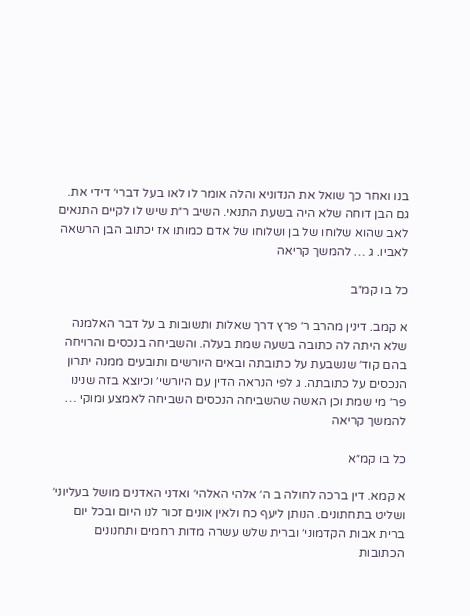בנו ואחר כך שואל את הנדוניא והלה אומר לו לאו בעל דברי׳ דידי את. גם הבן דוחה שלא היה בשעת התנאי. השיב ר״ת שיש לו לקיים התנאים לאב שהוא שלוחו של בן ושלוחו של אדם כמותו אז יכתוב הבן הרשאה לאביו. ג … להמשך קריאה

כל בו קמ״ב

א קמב. דינין מהרב ר׳ פרץ דרך שאלות ותשובות ב על דבר האלמנה שלא היתה לה כתובה בשעה שמת בעלה. והשביחה בנכסים והרויחה בהם קוד׳ שנשבעת על כתובתה ובאים היורשים ותובעים ממנה יתרון הנכסים על כתובתה. ג לפי הנראה הדין עם היורשי׳ וכיוצא בזה שנינו פר׳ מי שמת וכן האשה שהשביחה הנכסים השביחה לאמצע ומוקי … להמשך קריאה

כל בו קמ״א

א קמא. דין ברכה לחולה ב ה׳ אלהי האלהי׳ ואדני האדנים מושל בעליוני׳ ושליט בתחתונים. הנותן ליעף כח ולאין אונים זכור לנו היום ובכל יום ברית אבות הקדמוני׳ וברית שלש עשרה מדות רחמים ותחנונים הכתובות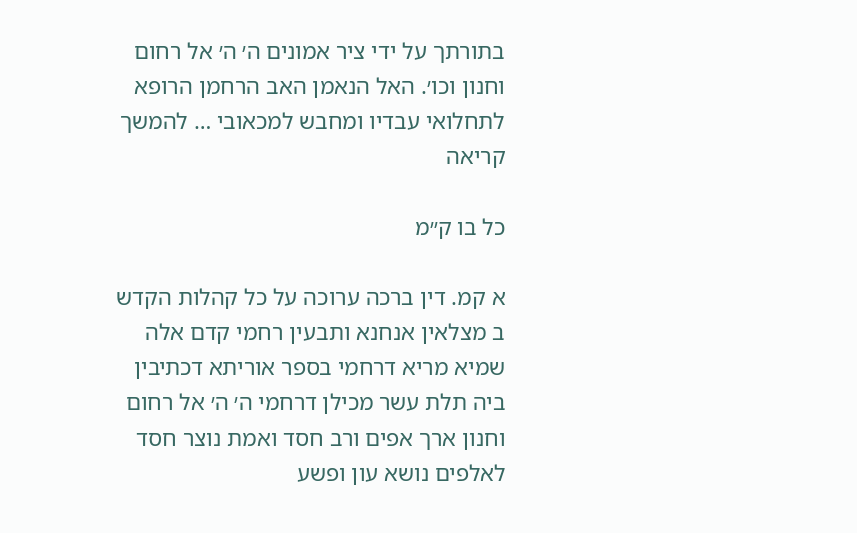בתורתך על ידי ציר אמונים ה׳ ה׳ אל רחום וחנון וכו׳. האל הנאמן האב הרחמן הרופא לתחלואי עבדיו ומחבש למכאובי … להמשך קריאה

כל בו ק״מ

א קמ. דין ברכה ערוכה על כל קהלות הקדש ב מצלאין אנחנא ותבעין רחמי קדם אלה שמיא מריא דרחמי בספר אוריתא דכתיבין ביה תלת עשר מכילן דרחמי ה׳ ה׳ אל רחום וחנון ארך אפים ורב חסד ואמת נוצר חסד לאלפים נושא עון ופשע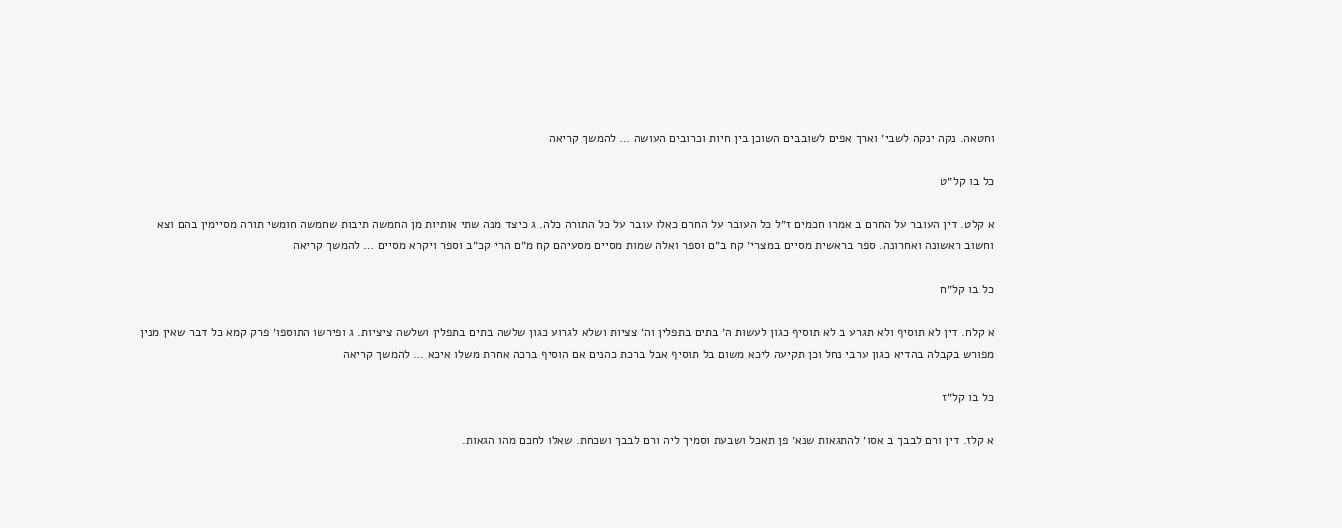וחטאה. נקה ינקה לשבי׳ וארך אפים לשובבים השוכן בין חיות וכרובים העושה … להמשך קריאה

כל בו קל״ט

א קלט. דין העובר על החרם ב אמרו חכמים ז״ל כל העובר על החרם כאלו עובר על כל התורה כלה. ג כיצד מנה שתי אותיות מן החמשה תיבות שחמשה חומשי תורה מסיימין בהם וצא וחשוב ראשונה ואחרונה. ספר בראשית מסיים במצרי׳ קח ב״ם וספר ואלה שמות מסיים מסעיהם קח מ״ם הרי קכ״ב וספר ויקרא מסיים … להמשך קריאה

כל בו קל״ח

א קלח. דין לא תוסיף ולא תגרע ב לא תוסיף כגון לעשות ה׳ בתים בתפלין וה׳ צציות ושלא לגרוע כגון שלשה בתים בתפלין ושלשה ציציות. ג ופירשו התוספו׳ פרק קמא כל דבר שאין מנין מפורש בקבלה בהדיא כגון ערבי נחל וכן תקיעה ליכא משום בל תוסיף אבל ברכת כהנים אם הוסיף ברכה אחרת משלו איכא … להמשך קריאה

כל בו קל״ז

א קלז. דין ורם לבבך ב אסו׳ להתגאות שנא׳ פן תאכל ושבעת וסמיך ליה ורם לבבך ושכחת. שאלו לחכם מהו הגאות.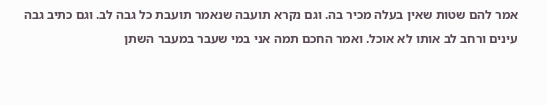אמר להם שטות שאין בעלה מכיר בה. וגם נקרא תועבה שנאמר תועבת כל גבה לב. וגם כתיב גבה עינים ורחב לב אותו לא אוכל. ואמר החכם תמה אני במי שעבר במעבר השתן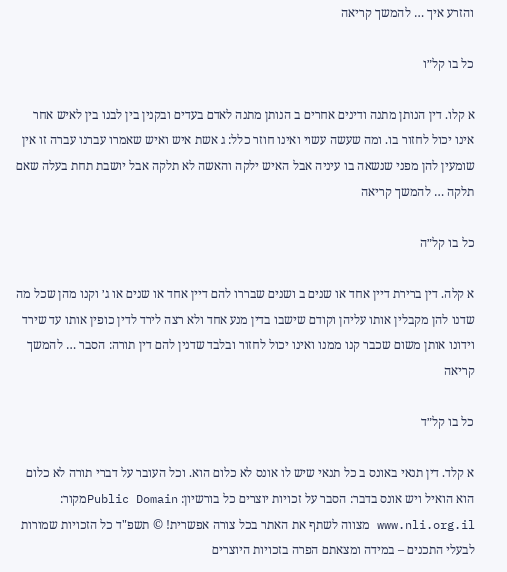והזרע איך … להמשך קריאה

כל בו קל״ו

א קלו. דין הנותן מתנה ודינים אחרים ב הנותן מתנה לאדם בעדים ובקנין בין לבנו בין לאיש אחר אינו יכול לחזור בו. ומה שעשה עשוי ואינו חוזר כלל: ג אשת איש ואיש שאמרו עברנו עברה זו אין שומעין להן מפני שנשאה בו עיניה אבל האיש ילקה והאשה לא תלקה אבל יושבת תחת בעלה שאם תלקה … להמשך קריאה

כל בו קל״ה

א קלה. דין ברירת דיין אחד או שנים ב ושנים שבררו להם דיין אחד או שנים או ג׳ וקנו מהן שכל מה שדנו להן מקבלין אותו עליהן וקודם שישבו בדין מנע אחד ולא רצה לירד לדין כופין אותו עד שירד וידונו אותן משום שכבר קנו ממנו ואינו יכול לחזור ובלבד שדנין להם דין תורה: הסבר … להמשך קריאה

כל בו קל״ד

א קלד. דין תנאי באונס ב כל תנאי שיש לו אונס לא כלום הוא. וכל העובר על דברי תורה לא כלום הוא הואיל ויש אונס בדבר: הסבר על זכויות יוצרים כל בורשיון: Public Domainמקור: www.nli.org.il מצווה לשתף את האתר בכל צורה אפשרית! © תשפ"ד כל הזכויות שמורות לבעלי התכנים – במידה ומצאתם הפרה בזכויות היוצרים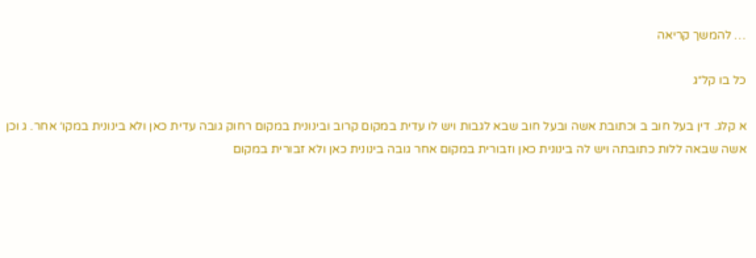… להמשך קריאה

כל בו קל״ג

א קלג. דין בעל חוב ב וכתובת אשה ובעל חוב שבא לגבות ויש לו עדית במקום קרוב ובינונית במקום רחוק גובה עדית כאן ולא בינונית במקו׳ אחר. ג וכן אשה שבאה ללות כתובתה ויש לה בינונית כאן וזבורית במקום אחר גובה בינונית כאן ולא זבורית במקום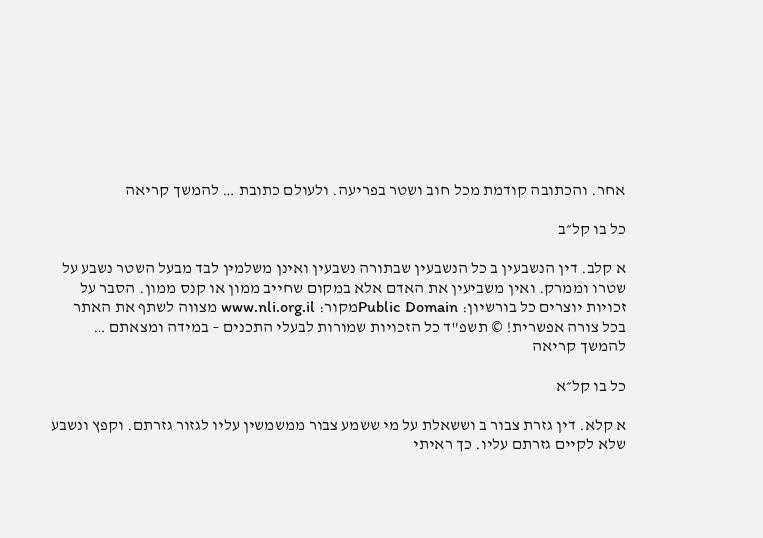אחר. והכתובה קודמת מכל חוב ושטר בפריעה. ולעולם כתובת … להמשך קריאה

כל בו קל״ב

א קלב. דין הנשבעין ב כל הנשבעין שבתורה נשבעין ואינן משלמין לבד מבעל השטר נשבע על שטרו וממרק. ואין משביעין את האדם אלא במקום שחייב ממון או קנס ממון. הסבר על זכויות יוצרים כל בורשיון: Public Domainמקור: www.nli.org.il מצווה לשתף את האתר בכל צורה אפשרית! © תשפ"ד כל הזכויות שמורות לבעלי התכנים – במידה ומצאתם … להמשך קריאה

כל בו קל״א

א קלא. דין גזרת צבור ב וששאלת על מי ששמע צבור ממשמשין עליו לגזור גזרתם. וקפץ ונשבע שלא לקיים גזרתם עליו. כך ראיתי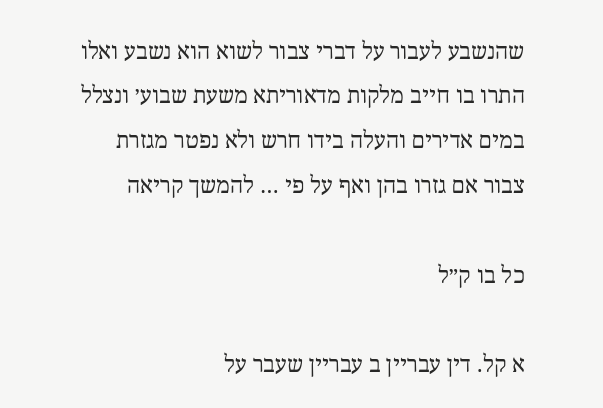שהנשבע לעבור על דברי צבור לשוא הוא נשבע ואלו התרו בו חייב מלקות מדאוריתא משעת שבוע׳ ונצלל במים אדירים והעלה בידו חרש ולא נפטר מגזרת צבור אם גזרו בהן ואף על פי … להמשך קריאה

כל בו ק״ל

א קל. דין עבריין ב עבריין שעבר על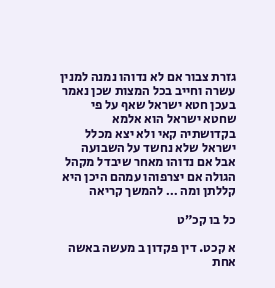גזרת צבור אם לא נדוהו נמנה למנין עשרה וחייב בכל המצות שכן נאמר בעכן חטא ישראל שאף על פי שחטא ישראל הוא אלמא בקדושתיה קאי ולא יצא מכלל ישראל שלא נחשד על השבועה אבל אם נדוהו מאחר שיבדל מקהל הגולה אם יצרפוהו עמהם היכן היא קללתן ומה … להמשך קריאה

כל בו קכ״ט

א קכט. דין פקדון ב מעשה באשה אחת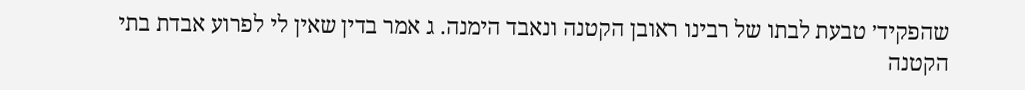שהפקיד׳ טבעת לבתו של רבינו ראובן הקטנה ונאבד הימנה. ג אמר בדין שאין לי לפרוע אבדת בתי הקטנה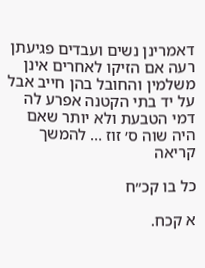דאמרינן נשים ועבדים פגיעתן רעה אם הזיקו לאחרים אינן משלמין והחובל בהן חייב אבל על יד בתי הקטנה אפרע לה דמי הטבעת ולא יותר שאם היה שוה ס׳ זוז … להמשך קריאה

כל בו קכ״ח

א קכח.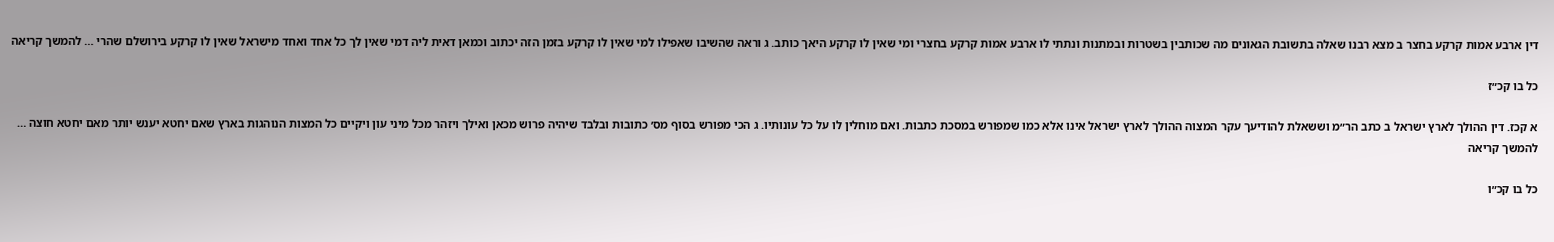דין ארבע אמות קרקע בחצר ב מצא רבנו שאלה בתשובת הגאונים מה שכותבין בשטרות ובמתנות ונתתי לו ארבע אמות קרקע בחצרי ומי שאין לו קרקע היאך כותב. ג וראה שהשיבו שאפילו למי שאין לו קרקע בזמן הזה יכתוב וכמאן דאית ליה דמי שאין לך כל אחד ואחד מישראל שאין לו קרקע בירושלם שהרי … להמשך קריאה

כל בו קכ״ז

א קכז. דין ההולך לארץ ישראל ב כתב הר״מ וששאלת להודיעך עקר המצוה ההולך לארץ ישראל אינו אלא כמו שמפורש במסכת כתבות. ואם מוחלין לו על כל עונותיו. ג הכי מפורש בסוף מס׳ כתובות ובלבד שיהיה פרוש מכאן ואילך ויזהר מכל מיני עון ויקיים כל המצות הנוהגות בארץ שאם יחטא יענש יותר מאם יחטא חוצה … להמשך קריאה

כל בו קכ״ו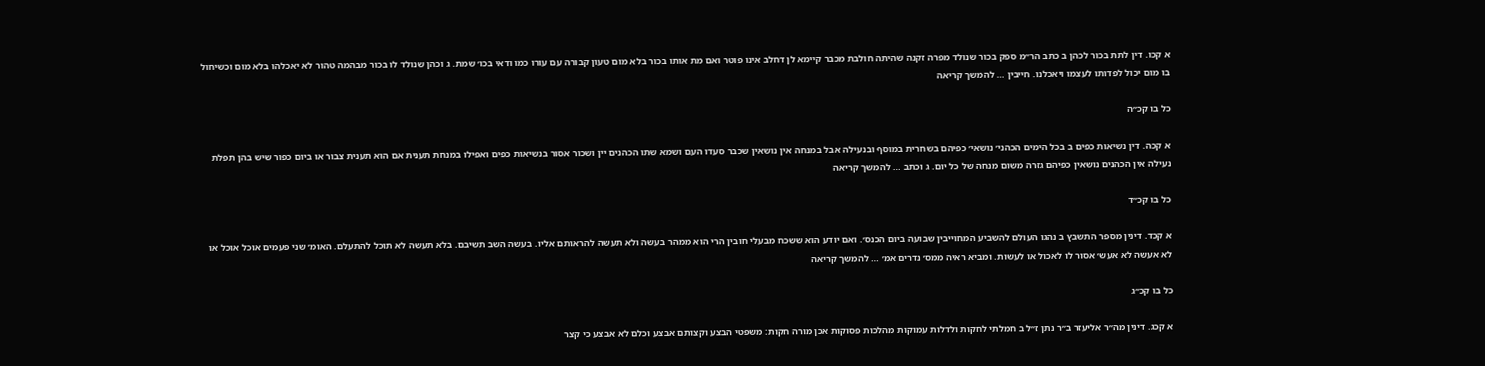א קכו. דין לתת בכור לכהן ב כתב הר״מ ספק בכור שנולד מפרה זקנה שהיתה חולבת מכבר קיימא לן דחלב אינו פוטר ואם מת אותו בכור בלא מום טעון קבורה עם עורו כמו ודאי בכו׳ שמת. ג וכהן שנולד לו בכור מבהמה טהור לא יאכלהו בלא מום וכשיחול בו מום יכול לפדותו לעצמו ויאכלנו. חייבין … להמשך קריאה

כל בו קכ״ה

א קכה. דין נשיאות כפים ב בכל הימים הכהני׳ נושאי׳ כפיהם בשחרית במוסף ובנעילה אבל במנחה אין נושאין שכבר סעדו העם ושמא שתו הכהנים יין ושכור אסור בנשיאות כפים ואפילו במנחת תענית אם הוא תענית צבור או ביום כפור שיש בהן תפלת נעילה אין הכהנים נושאין כפיהם גזרה משום מנחה של כל יום. ג וכתב … להמשך קריאה

כל בו קכ״ד

א קכד. דינין מספר התשבץ ב נהגו העולם להשביע המחוייבין שבועה ביום הכנס׳. ואם יודע הוא ששכח מבעלי חובין הרי הוא ממהר בעשה ולא תעשה להראותם אליו. בעשה השב תשיבם. בלא תעשה לא תוכל להתעלם. האומ׳ שני פעמים אוכל אוכל או לא אעשה לא אעש׳ אסור לו לאכול או לעשות. ומביא ראיה ממס׳ נדרים אמ׳ … להמשך קריאה

כל בו קכ״ג

א קכג. דינין מה״ר אליעזר ב״ר נתן ז״ל ב חמלתי לחקות ולדלות עמוקות מהלכות פסוקות אכן מורה חקות: משפטי הבצע וקצותם אבצע וכלם לא אבצע כי קצר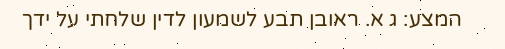המצע: ג א. ראובן תבע לשמעון לדין שלחתי על ידך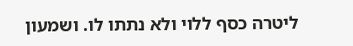ליטרה כסף ללוי ולא נתתו לו. ושמעון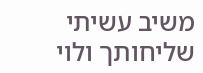משיב עשיתי שליחותך ולוי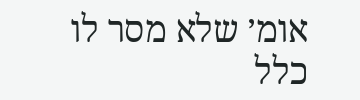אומ׳ שלא מסר לו כלל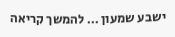ישבע שמעון … להמשך קריאה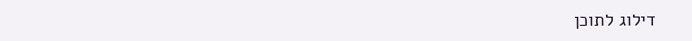דילוג לתוכן